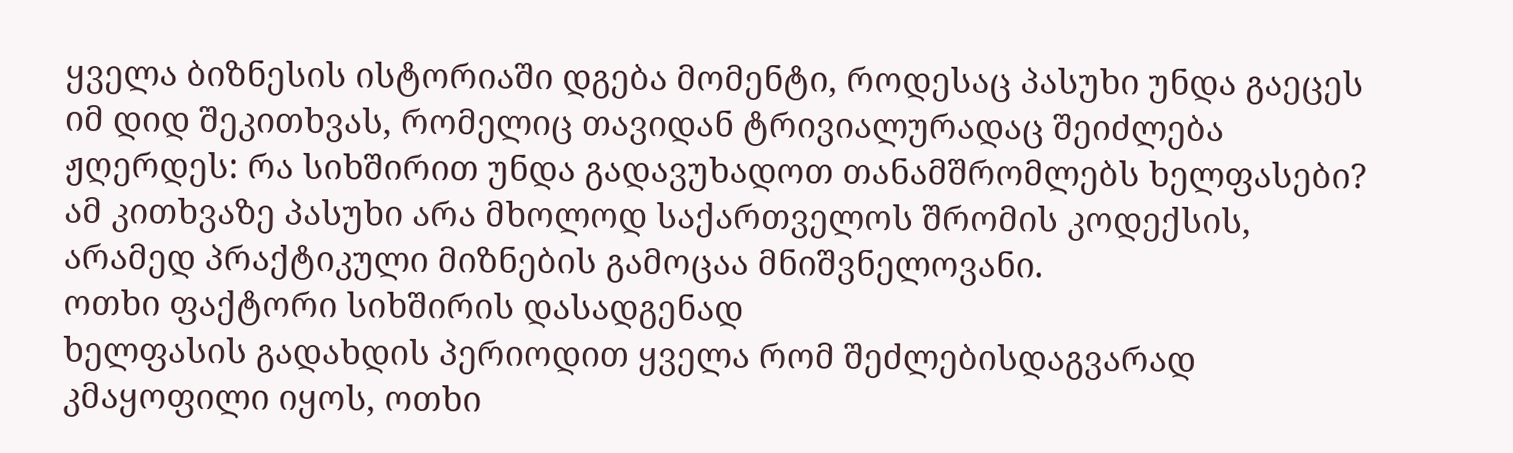ყველა ბიზნესის ისტორიაში დგება მომენტი, როდესაც პასუხი უნდა გაეცეს იმ დიდ შეკითხვას, რომელიც თავიდან ტრივიალურადაც შეიძლება ჟღერდეს: რა სიხშირით უნდა გადავუხადოთ თანამშრომლებს ხელფასები? ამ კითხვაზე პასუხი არა მხოლოდ საქართველოს შრომის კოდექსის, არამედ პრაქტიკული მიზნების გამოცაა მნიშვნელოვანი.
ოთხი ფაქტორი სიხშირის დასადგენად
ხელფასის გადახდის პერიოდით ყველა რომ შეძლებისდაგვარად კმაყოფილი იყოს, ოთხი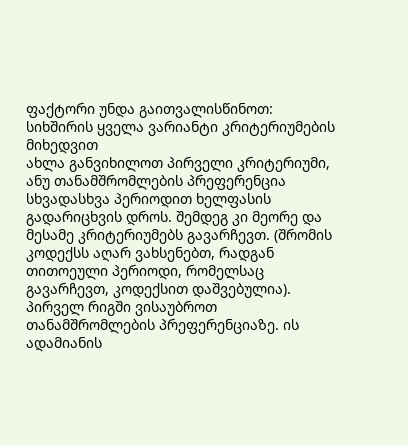ფაქტორი უნდა გაითვალისწინოთ:
სიხშირის ყველა ვარიანტი კრიტერიუმების მიხედვით
ახლა განვიხილოთ პირველი კრიტერიუმი, ანუ თანამშრომლების პრეფერენცია სხვადასხვა პერიოდით ხელფასის გადარიცხვის დროს. შემდეგ კი მეორე და მესამე კრიტერიუმებს გავარჩევთ. (შრომის კოდექსს აღარ ვახსენებთ, რადგან თითოეული პერიოდი, რომელსაც გავარჩევთ, კოდექსით დაშვებულია).
პირველ რიგში ვისაუბროთ თანამშრომლების პრეფერენციაზე. ის ადამიანის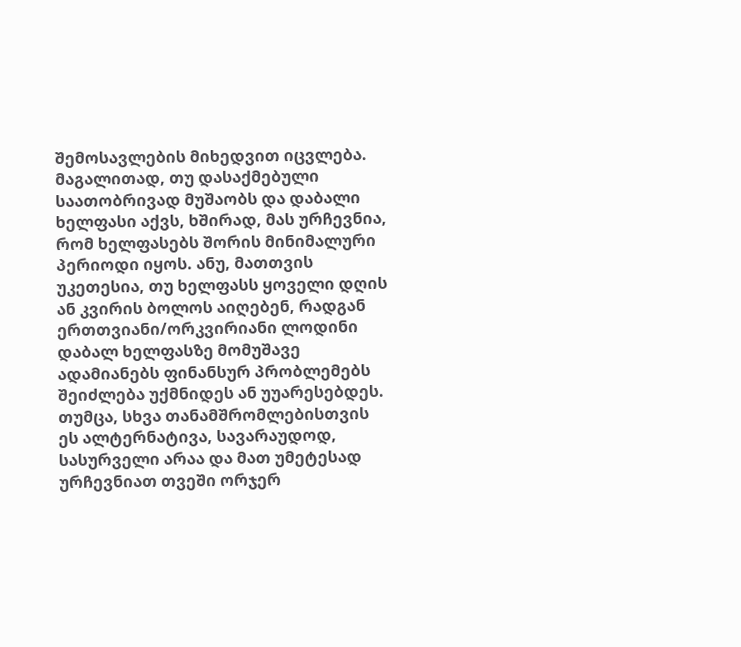შემოსავლების მიხედვით იცვლება. მაგალითად, თუ დასაქმებული საათობრივად მუშაობს და დაბალი ხელფასი აქვს, ხშირად, მას ურჩევნია, რომ ხელფასებს შორის მინიმალური პერიოდი იყოს. ანუ, მათთვის უკეთესია, თუ ხელფასს ყოველი დღის ან კვირის ბოლოს აიღებენ, რადგან ერთთვიანი/ორკვირიანი ლოდინი დაბალ ხელფასზე მომუშავე ადამიანებს ფინანსურ პრობლემებს შეიძლება უქმნიდეს ან უუარესებდეს.
თუმცა, სხვა თანამშრომლებისთვის ეს ალტერნატივა, სავარაუდოდ, სასურველი არაა და მათ უმეტესად ურჩევნიათ თვეში ორჯერ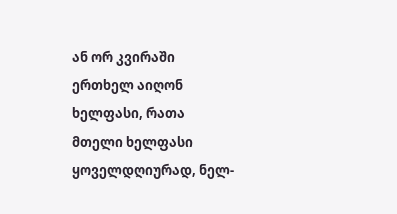ან ორ კვირაში ერთხელ აიღონ ხელფასი, რათა მთელი ხელფასი ყოველდღიურად, ნელ-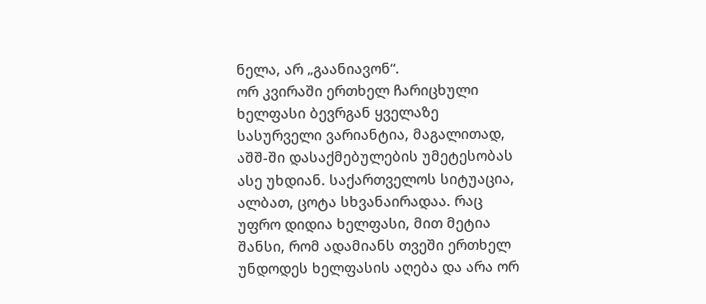ნელა, არ „გაანიავონ“.
ორ კვირაში ერთხელ ჩარიცხული ხელფასი ბევრგან ყველაზე სასურველი ვარიანტია, მაგალითად, აშშ-ში დასაქმებულების უმეტესობას ასე უხდიან. საქართველოს სიტუაცია, ალბათ, ცოტა სხვანაირადაა. რაც უფრო დიდია ხელფასი, მით მეტია შანსი, რომ ადამიანს თვეში ერთხელ უნდოდეს ხელფასის აღება და არა ორ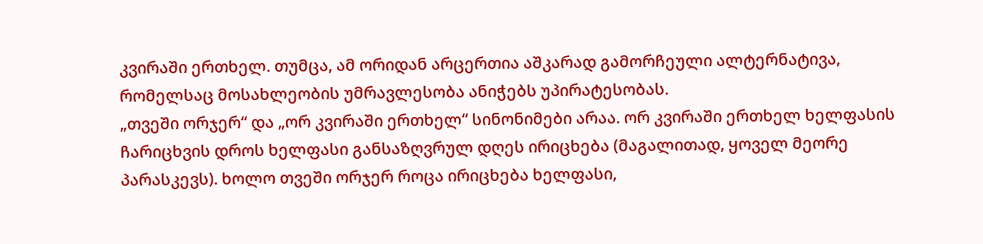კვირაში ერთხელ. თუმცა, ამ ორიდან არცერთია აშკარად გამორჩეული ალტერნატივა, რომელსაც მოსახლეობის უმრავლესობა ანიჭებს უპირატესობას.
„თვეში ორჯერ“ და „ორ კვირაში ერთხელ“ სინონიმები არაა. ორ კვირაში ერთხელ ხელფასის ჩარიცხვის დროს ხელფასი განსაზღვრულ დღეს ირიცხება (მაგალითად, ყოველ მეორე პარასკევს). ხოლო თვეში ორჯერ როცა ირიცხება ხელფასი,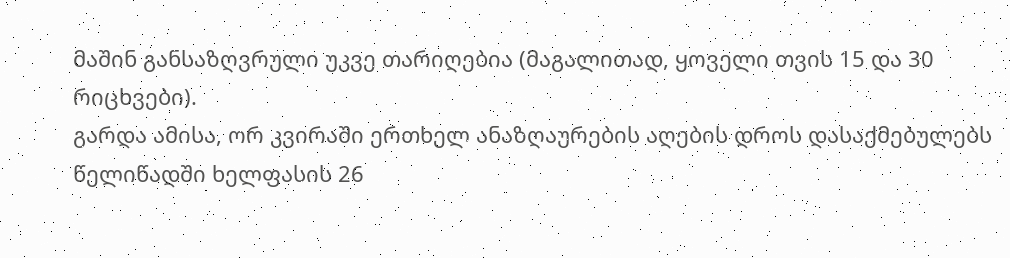მაშინ განსაზღვრული უკვე თარიღებია (მაგალითად, ყოველი თვის 15 და 30 რიცხვები).
გარდა ამისა, ორ კვირაში ერთხელ ანაზღაურების აღების დროს დასაქმებულებს წელიწადში ხელფასის 26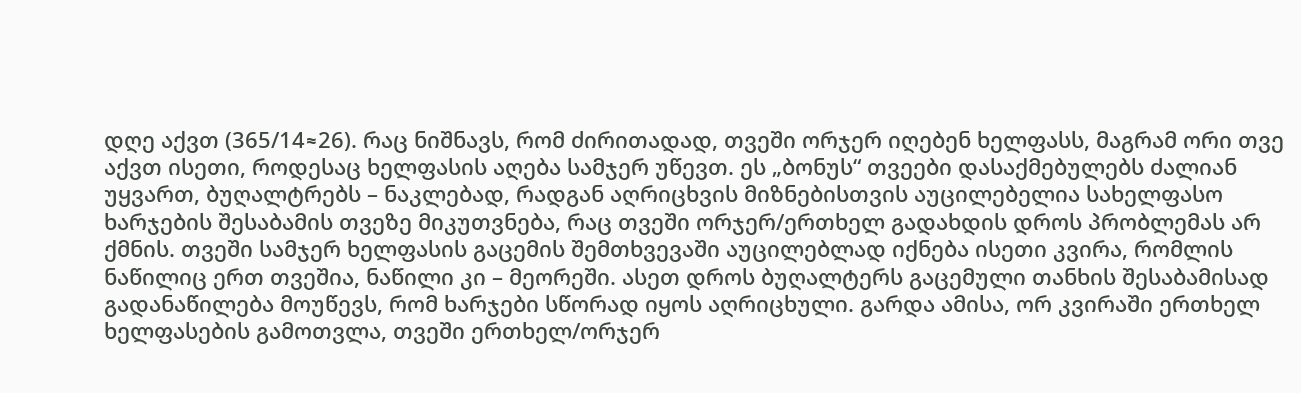დღე აქვთ (365/14≈26). რაც ნიშნავს, რომ ძირითადად, თვეში ორჯერ იღებენ ხელფასს, მაგრამ ორი თვე აქვთ ისეთი, როდესაც ხელფასის აღება სამჯერ უწევთ. ეს „ბონუს“ თვეები დასაქმებულებს ძალიან უყვართ, ბუღალტრებს – ნაკლებად, რადგან აღრიცხვის მიზნებისთვის აუცილებელია სახელფასო ხარჯების შესაბამის თვეზე მიკუთვნება, რაც თვეში ორჯერ/ერთხელ გადახდის დროს პრობლემას არ ქმნის. თვეში სამჯერ ხელფასის გაცემის შემთხვევაში აუცილებლად იქნება ისეთი კვირა, რომლის ნაწილიც ერთ თვეშია, ნაწილი კი – მეორეში. ასეთ დროს ბუღალტერს გაცემული თანხის შესაბამისად გადანაწილება მოუწევს, რომ ხარჯები სწორად იყოს აღრიცხული. გარდა ამისა, ორ კვირაში ერთხელ ხელფასების გამოთვლა, თვეში ერთხელ/ორჯერ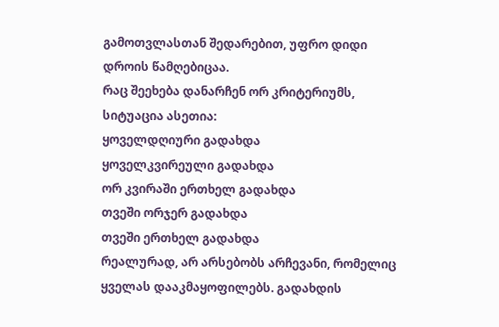გამოთვლასთან შედარებით, უფრო დიდი დროის წამღებიცაა.
რაც შეეხება დანარჩენ ორ კრიტერიუმს, სიტუაცია ასეთია:
ყოველდღიური გადახდა
ყოველკვირეული გადახდა
ორ კვირაში ერთხელ გადახდა
თვეში ორჯერ გადახდა
თვეში ერთხელ გადახდა
რეალურად, არ არსებობს არჩევანი, რომელიც ყველას დააკმაყოფილებს. გადახდის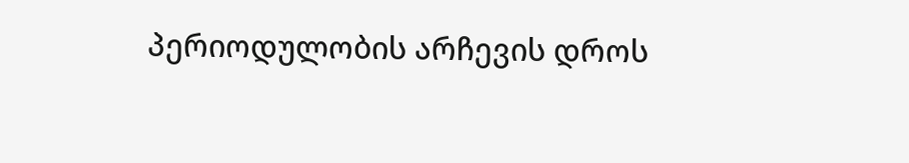პერიოდულობის არჩევის დროს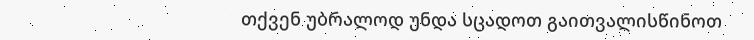თქვენ უბრალოდ უნდა სცადოთ გაითვალისწინოთ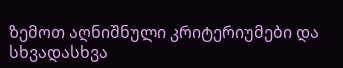ზემოთ აღნიშნული კრიტერიუმები და სხვადასხვა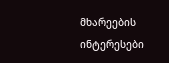მხარეების ინტერესები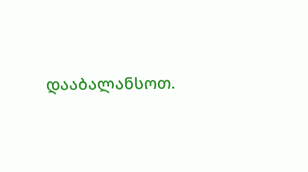დააბალანსოთ.